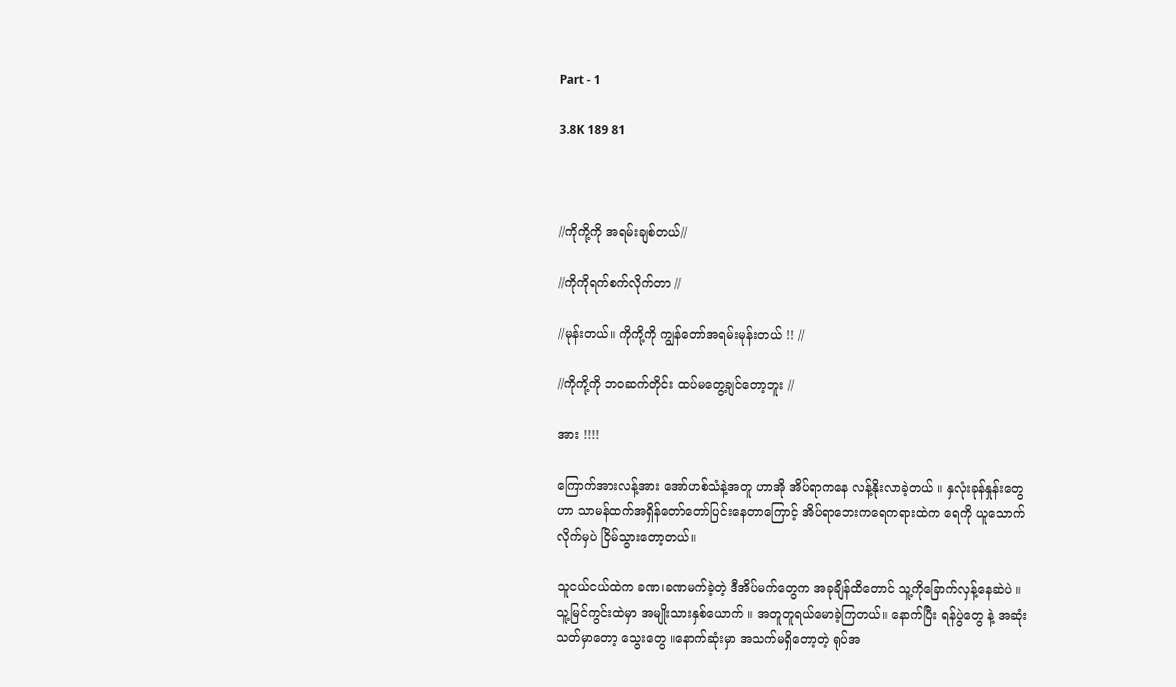Part - 1

3.8K 189 81



//ကိုကို့ကို အရမ်းချစ်တယ်//

//ကိုကိုရက်စက်လိုက်တာ //

//မုန်းတယ်။ ကိုကို့ကို ကျွန်တော်အရမ်းမုန်းတယ် !! //

//ကိုကို့ကို ဘဝဆက်တိုင်း ထပ်မတွေ့ချင်တော့ဘူး //

အား !!!!

ကြောက်အားလန့်အား အော်ဟစ်သံနဲ့အတူ ဟာအို အိပ်ရာကနေ လန့်နိုးလာခဲ့တယ် ။ နှလုံးခုန်‌နှုန်းတွေဟာ သာမန်ထက်အရှိန်တော်တော်ပြင်းနေတာကြောင့် အိပ်ရာဘေးကရေကရားထဲက ရေကို ယူသောက်လိုက်မှပဲ ငြိမ်သွားတော့တယ်။

သူငယ်ငယ်ထဲက ခဏ၊ခဏမက်ခဲ့တဲ့ ဒီအိပ်မက်တွေက အခုချိန်ထိတောင် သူ့ကိုခြောက်လှန့်နေဆဲပဲ ။
သူ့မြင်ကွင်းထဲမှာ အမျိုးသားနှစ်ယောက် ။ အတူတူရယ်မောခဲ့ကြတယ်။ နောက်ပြီး ရန်ပွဲတွေ နဲ့ အဆုံးသတ်မှာတော့ သွေးတွေ ။နောက်ဆုံးမှာ အသက်မရှိ‌တော့တဲ့ ရုပ်အ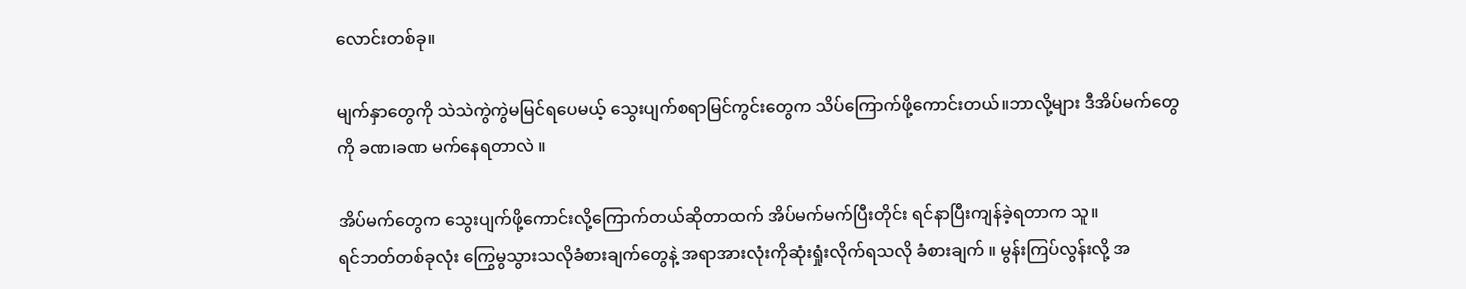လောင်းတစ်ခု။

မျက်နှာတွေကို သဲသဲကွဲကွဲမမြင်ရပေမယ့် သွေးပျက်စရာမြင်ကွင်းတွေက သိပ်ကြောက်ဖို့ကောင်းတယ်။ဘာလို့များ ဒီအိပ်မက်တွေကို ခဏ၊ခဏ မက်နေရတာလဲ ။

အိပ်မက်တွေက သွေးပျက်ဖို့ကောင်းလို့ကြောက်တယ်ဆိုတာထက် အိပ်မက်မက်ပြီးတိုင်း ရင်နာပြီးကျန်ခဲ့ရတာက သူ။
ရင်ဘတ်တစ်ခုလုံး ကြွေမွသွားသလိုခံစားချက်တွေနဲ့ အရာအားလုံးကိုဆုံးရှုံးလိုက်ရသလို ခံစားချက် ။ မွန်းကြပ်လွန်းလို့ အ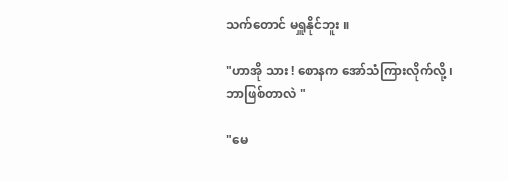သက်‌တောင် မရှူနိုင်ဘူး ။

"ဟာအို သား ! စောနက အော်သံကြားလိုက်လို့ ၊ ဘာဖြစ်တာလဲ "

"မေ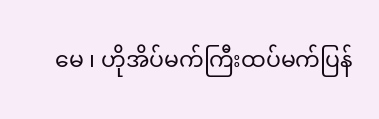မေ ၊ ဟိုအိပ်မက်ကြီးထပ်မက်ပြန်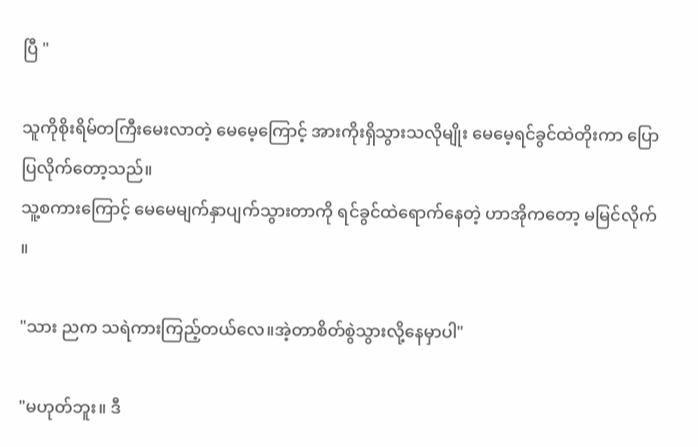ပြီ "

သူကိုစိုးရိမ်တကြီးမေးလာတဲ့ မေမေ့ကြောင့် အားကိုးရှိသွားသလိုမျိုး မေမေ့ရင်ခွင်ထဲတိုးကာ ပြောပြလိုက်တော့သည်။
သူ့စကားကြောင့် မေမေမျက်နှာပျက်သွားတာကို ရင်ခွင်ထဲရောက်နေတဲ့ ဟာအိုကတော့ မမြင်လိုက် ။

"သား ညက သရဲကားကြည့်တယ်လေ။အဲ့တာစိတ်စွဲသွားလို့နေမှာပါ"

"မဟုတ်ဘူး။ ဒီ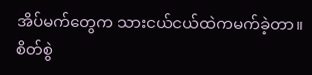အိပ်မက်တွေက သားငယ်ငယ်ထဲကမက်ခဲ့တာ။ စိတ်စွဲ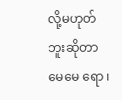လို့မဟုတ်ဘူးဆိုတာ မေမေ ရော ၊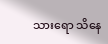သားရော သိနေ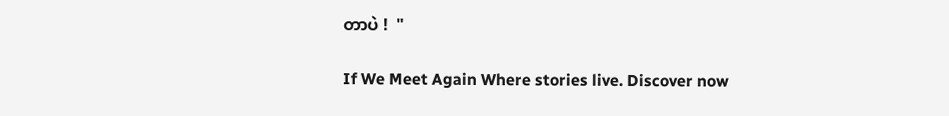တာပဲ !  "

If We Meet Again Where stories live. Discover now